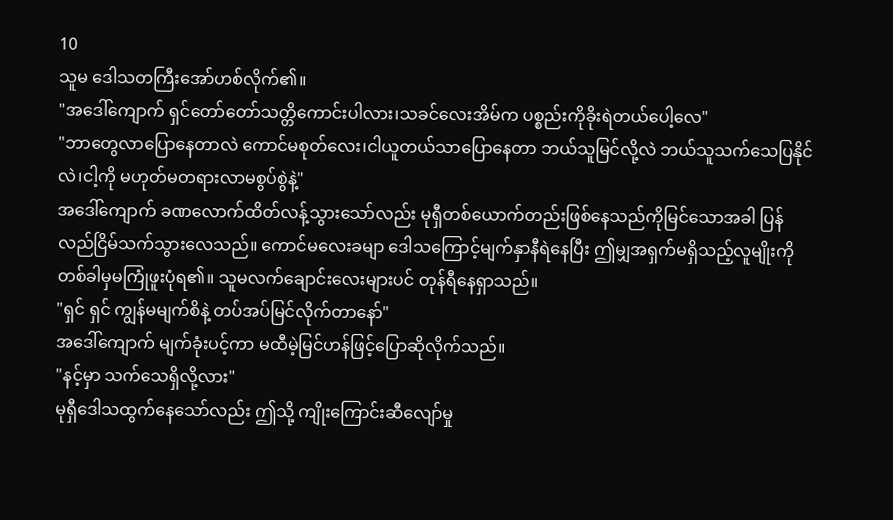10
သူမ ဒေါသတကြီးအော်ဟစ်လိုက်၏။
"အဒေါ်ကျောက် ရှင်တော်တော်သတ္တိကောင်းပါလား၊သခင်လေးအိမ်က ပစ္စည်းကိုခိုးရဲတယ်ပေါ့လေ"
"ဘာတွေလာပြောနေတာလဲ ကောင်မစုတ်လေး၊ငါယူတယ်သာပြောနေတာ ဘယ်သူမြင်လို့လဲ ဘယ်သူသက်သေပြနိုင်လဲ၊ငါ့ကို မဟုတ်မတရားလာမစွပ်စွဲနဲ့"
အဒေါ်ကျောက် ခဏလောက်ထိတ်လန့်သွားသော်လည်း မုရှီတစ်ယောက်တည်းဖြစ်နေသည်ကိုမြင်သောအခါ ပြန်လည်ငြိမ်သက်သွားလေသည်။ ကောင်မလေးခမျာ ဒေါသကြောင့်မျက်နှာနီရဲနေပြီး ဤမျှအရှက်မရှိသည့်လူမျိုးကို တစ်ခါမှမကြုံဖူးပုံရ၏။ သူမလက်ချောင်းလေးများပင် တုန်ရီနေရှာသည်။
"ရှင် ရှင် ကျွန်မမျက်စိနဲ့ တပ်အပ်မြင်လိုက်တာနော်"
အဒေါ်ကျောက် မျက်ခုံးပင့်ကာ မထီမဲ့မြင်ဟန်ဖြင့်ပြောဆိုလိုက်သည်။
"နင့်မှာ သက်သေရှိလို့လား"
မုရှီဒေါသထွက်နေသော်လည်း ဤသို့ ကျိုးကြောင်းဆီလျော်မှု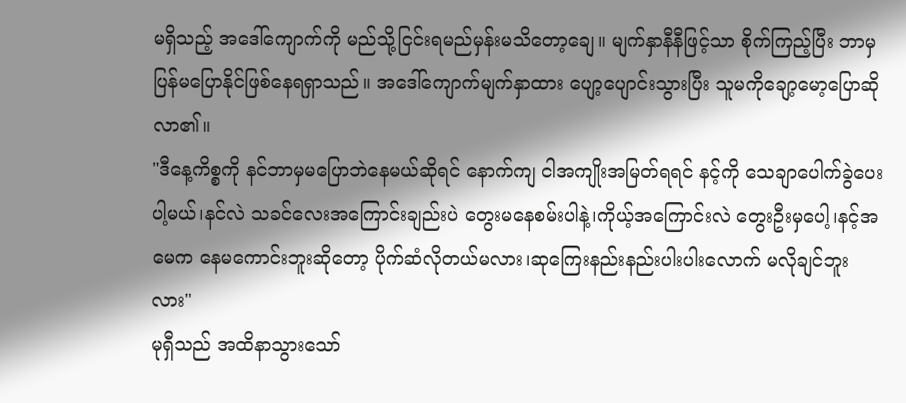မရှိသည့် အဒေါ်ကျောက်ကို မည်သို့ငြင်းရမည်မှန်းမသိတော့ချေ။ မျက်နှာနီနီဖြင့်သာ စိုက်ကြည့်ပြီး ဘာမှပြန်မပြောနိုင်ဖြစ်နေရရှာသည်။ အဒေါ်ကျောက်မျက်နှာထား ပျော့ပျောင်းသွားပြီး သူမကိုချော့မော့ပြောဆိုလာ၏။
"ဒီနေ့ကိစ္စကို နင်ဘာမှမပြောဘဲနေမယ်ဆိုရင် နောက်ကျ ငါအကျိုးအမြတ်ရရင် နင့်ကို သေချာပေါက်ခွဲပေးပါ့မယ်၊နင်လဲ သခင်လေးအကြောင်းချည်းပဲ တွေးမနေစမ်းပါနဲ့၊ကိုယ့်အကြောင်းလဲ တွေးဦးမှပေါ့၊နင့်အမေက နေမကောင်းဘူးဆိုတော့ ပိုက်ဆံလိုတယ်မလား၊ဆုကြေးနည်းနည်းပါးပါးလောက် မလိုချင်ဘူးလား"
မုရှီသည် အထိနာသွားသော်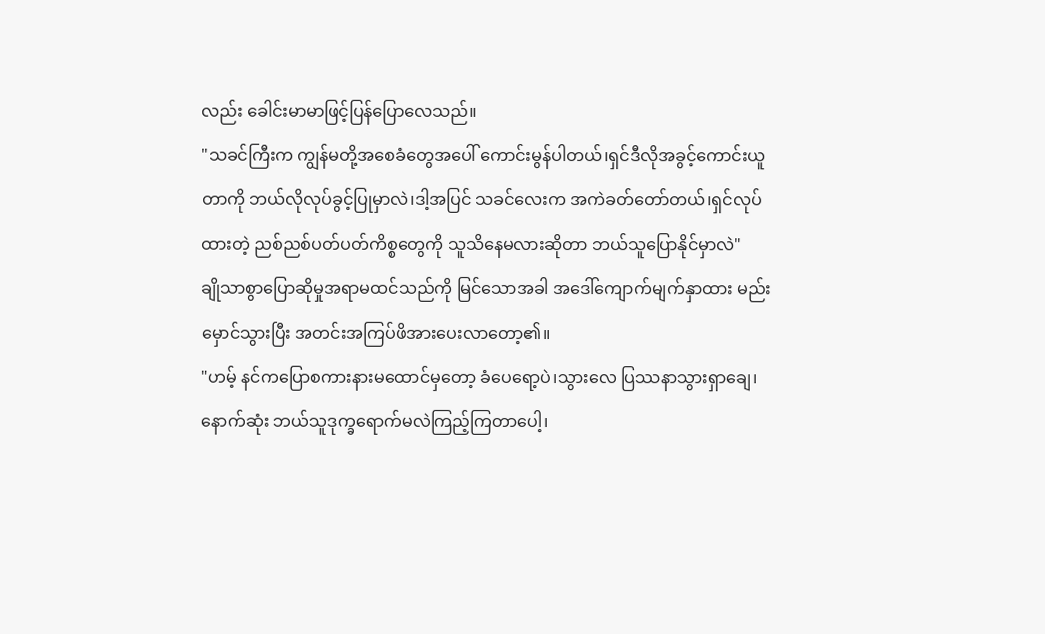လည်း ခေါင်းမာမာဖြင့်ပြန်ပြောလေသည်။
"သခင်ကြီးက ကျွန်မတို့အစေခံတွေအပေါ် ကောင်းမွန်ပါတယ်၊ရှင်ဒီလိုအခွင့်ကောင်းယူတာကို ဘယ်လိုလုပ်ခွင့်ပြုမှာလဲ၊ဒါ့အပြင် သခင်လေးက အကဲခတ်တော်တယ်၊ရှင်လုပ်ထားတဲ့ ညစ်ညစ်ပတ်ပတ်ကိစ္စတွေကို သူသိနေမလားဆိုတာ ဘယ်သူပြောနိုင်မှာလဲ"
ချိုသာစွာပြောဆိုမှုအရာမထင်သည်ကို မြင်သောအခါ အဒေါ်ကျောက်မျက်နှာထား မည်းမှောင်သွားပြီး အတင်းအကြပ်ဖိအားပေးလာတော့၏။
"ဟမ့် နင်ကပြောစကားနားမထောင်မှတော့ ခံပေရော့ပဲ၊သွားလေ ပြဿနာသွားရှာချေ၊နောက်ဆုံး ဘယ်သူဒုက္ခရောက်မလဲကြည့်ကြတာပေါ့၊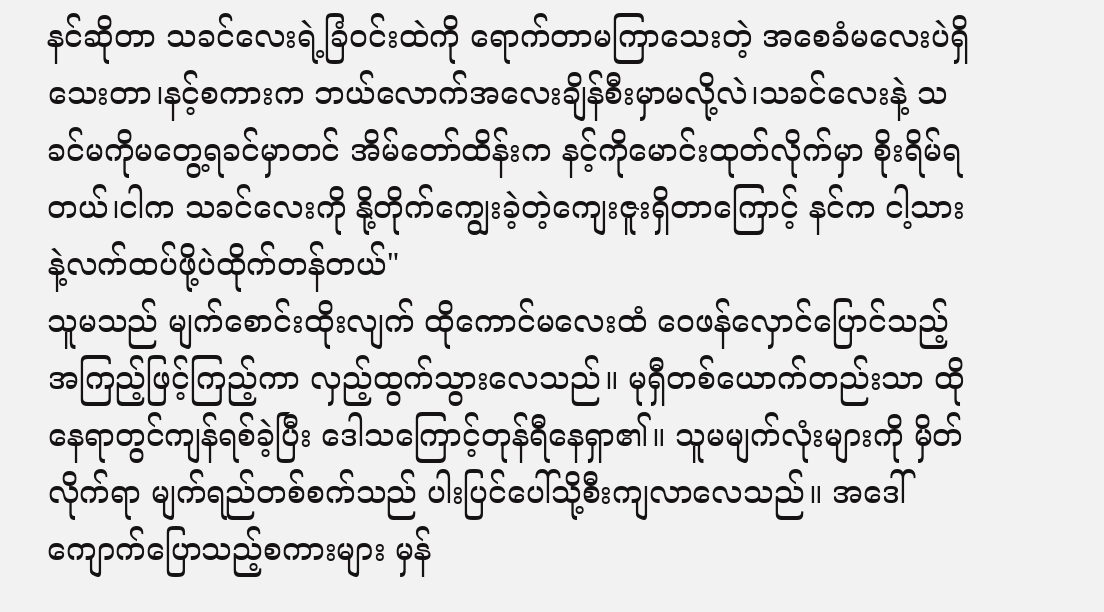နင်ဆိုတာ သခင်လေးရဲ့ခြံဝင်းထဲကို ရောက်တာမကြာသေးတဲ့ အစေခံမလေးပဲရှိသေးတာ၊နင့်စကားက ဘယ်လောက်အလေးချိန်စီးမှာမလို့လဲ၊သခင်လေးနဲ့ သခင်မကိုမတွေ့ရခင်မှာတင် အိမ်တော်ထိန်းက နင့်ကိုမောင်းထုတ်လိုက်မှာ စိုးရိမ်ရတယ်၊ငါက သခင်လေးကို နို့တိုက်ကျွေးခဲ့တဲ့ကျေးဇူးရှိတာကြောင့် နင်က ငါ့သားနဲ့လက်ထပ်ဖို့ပဲထိုက်တန်တယ်"
သူမသည် မျက်စောင်းထိုးလျက် ထိုကောင်မလေးထံ ဝေဖန်လှောင်ပြောင်သည့် အကြည့်ဖြင့်ကြည့်ကာ လှည့်ထွက်သွားလေသည်။ မုရှီတစ်ယောက်တည်းသာ ထိုနေရာတွင်ကျန်ရစ်ခဲ့ပြီး ဒေါသကြောင့်တုန်ရီနေရှာ၏။ သူမမျက်လုံးများကို မှိတ်လိုက်ရာ မျက်ရည်တစ်စက်သည် ပါးပြင်ပေါ်သို့စီးကျလာလေသည်။ အဒေါ်ကျောက်ပြောသည့်စကားများ မှန်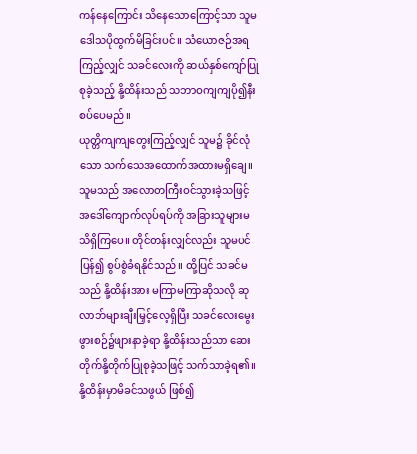ကန်နေကြောင်း သိနေသောကြောင့်သာ သူမဒေါသပိုထွက်မိခြင်းပင်။ သံယောဇဉ်အရကြည့်လျှင် သခင်လေးကို ဆယ်နှစ်ကျော်ပြုစုခဲ့သည့် နို့ထိန်းသည် သဘာဝကျကျပို၍နီးစပ်ပေမည်။
ယုတ္တိကျကျတွေးကြည့်လျှင် သူမ၌ ခိုင်လုံသော သက်သေအထောက်အထားမရှိချေ။ သူမသည် အလောတကြီးဝင်သွားခဲ့သဖြင့် အဒေါ်ကျောက်လုပ်ရပ်ကို အခြားသူများမသိရှိကြပေ။ တိုင်တန်းလျှင်လည်း သူမပင်ပြန်၍ စွပ်စွဲခံရနိုင်သည်။ ထို့ပြင် သခင်မသည် နို့ထိန်းအား မကြာမကြာဆိုသလို ဆုလာဘ်များချီးမြှင့်လေ့ရှိပြီး သခင်လေးမွေးဖွားစဉ်၌ဖျားနာခဲ့ရာ နို့ထိန်းသည်သာ ဆေးတိုက်နို့တိုက်ပြုစုခဲ့သဖြင့် သက်သာခဲ့ရ၏။ နို့ထိန်းမှာမိခင်သဖွယ် ဖြစ်၍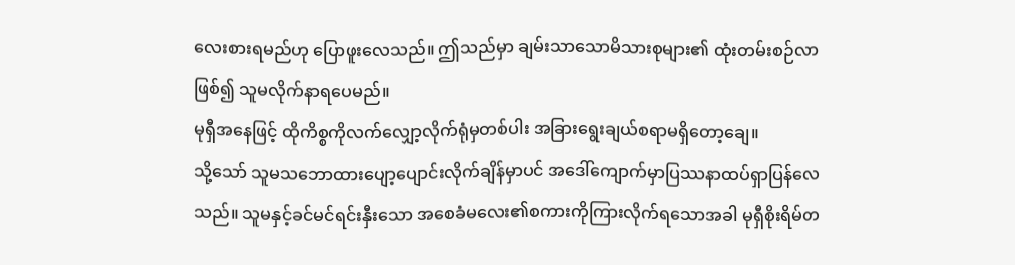လေးစားရမည်ဟု ပြောဖူးလေသည်။ ဤသည်မှာ ချမ်းသာသောမိသားစုများ၏ ထုံးတမ်းစဉ်လာဖြစ်၍ သူမလိုက်နာရပေမည်။
မုရှီအနေဖြင့် ထိုကိစ္စကိုလက်လျှော့လိုက်ရုံမှတစ်ပါး အခြားရွေးချယ်စရာမရှိတော့ချေ။
သို့သော် သူမသဘောထားပျော့ပျောင်းလိုက်ချိန်မှာပင် အဒေါ်ကျောက်မှာပြဿနာထပ်ရှာပြန်လေသည်။ သူမနှင့်ခင်မင်ရင်းနှီးသော အစေခံမလေး၏စကားကိုကြားလိုက်ရသောအခါ မုရှီစိုးရိမ်တ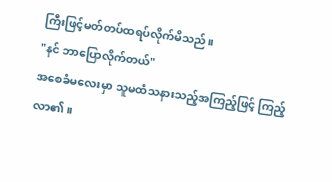ကြီးဖြင့်မတ်တပ်ထရပ်လိုက်မိသည်။
"နင် ဘာပြောလိုက်တယ်"
အစေခံမလေးမှာ သူမထံသနားသည့်အကြည့်ဖြင့် ကြည့်လာ၏။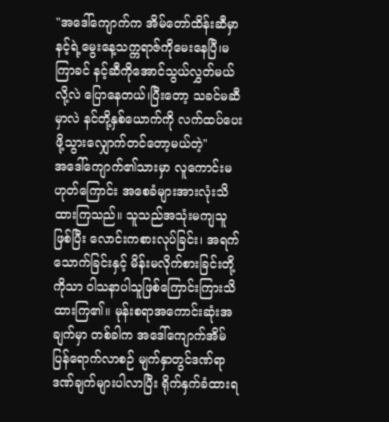"အဒေါ်ကျောက်က အိမ်တော်ထိန်းဆီမှာ နင့်ရဲ့မွေးနေ့သက္ကရာဇ်ကိုမေးနေပြီ၊မကြာခင် နင့်ဆီကိုအောင်သွယ်လွှတ်မယ်လို့လဲ ပြောနေတယ်၊ပြီးတော့ သခင်မဆီမှာလဲ နင်တို့နှစ်ယောက်ကို လက်ထပ်ပေးဖို့သွားလျှောက်တင်တော့မယ်တဲ့"
အဒေါ်ကျောက်၏သားမှာ လူကောင်းမဟုတ်ကြောင်း အစေခံများအားလုံးသိထားကြသည်။ သူသည်အသုံးမကျသူဖြစ်ပြီး လောင်းကစားလုပ်ခြင်း၊ အရက်သောက်ခြင်းနှင့် မိန်းမလိုက်စားခြင်းတို့ကိုသာ ဝါသနာပါသူဖြစ်ကြောင်းကြားသိထားကြ၏။ မုန်းစရာအကောင်းဆုံးအချက်မှာ တစ်ခါက အဒေါ်ကျောက်အိမ်ပြန်ရောက်လာစဉ် မျက်နှာတွင်ဒဏ်ရာဒဏ်ချက်များပါလာပြီး ရိုက်နှက်ခံထားရ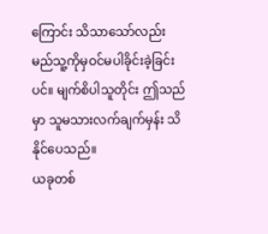ကြောင်း သိသာသော်လည်း မည်သူ့ကိုမှဝင်မပါခိုင်းခဲ့ခြင်းပင်။ မျက်စိပါသူတိုင်း ဤသည်မှာ သူမသားလက်ချက်မှန်း သိနိုင်ပေသည်။
ယခုတစ်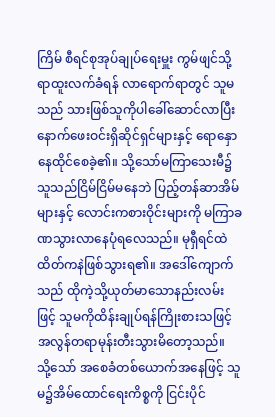ကြိမ် စီရင်စုအုပ်ချုပ်ရေးမှူး ကွမ်ဖျင်သို့ရာထူးလက်ခံရန် လာရောက်ရာတွင် သူမသည် သားဖြစ်သူကိုပါခေါ်ဆောင်လာပြီး နောက်ဖေးဝင်းရှိဆိုင်ရှင်များနှင့် ရောနှောနေထိုင်စေခဲ့၏။ သို့သော်မကြာသေးမီ၌ သူသည်ငြိမ်ငြိမ်မနေဘဲ ပြည့်တန်ဆာအိမ်များနှင့် လောင်းကစားဝိုင်းများကို မကြာခဏသွားလာနေပုံရလေသည်။ မုရှီရင်ထဲ ထိတ်ကနဲဖြစ်သွားရ၏။ အဒေါ်ကျောက်သည် ထိုကဲ့သို့ယုတ်မာသောနည်းလမ်းဖြင့် သူမကိုထိန်းချုပ်ရန်ကြိုးစားသဖြင့် အလွန်တရာမုန်းတီးသွားမိတော့သည်။
သို့သော် အစေခံတစ်ယောက်အနေဖြင့် သူမ၌အိမ်ထောင်ရေးကိစ္စကို ငြင်းပိုင်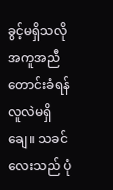ခွင့်မရှိသလို အကူအညီတောင်းခံရန် လူလဲမရှိချေ။ သခင်လေးသည် ပုံ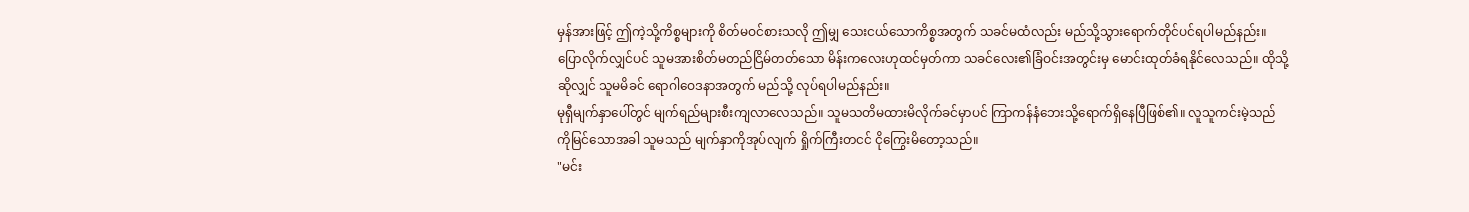မှန်အားဖြင့် ဤကဲ့သို့ကိစ္စများကို စိတ်မဝင်စားသလို ဤမျှ သေးငယ်သောကိစ္စအတွက် သခင်မထံလည်း မည်သို့သွားရောက်တိုင်ပင်ရပါမည်နည်း။ ပြောလိုက်လျှင်ပင် သူမအားစိတ်မတည်ငြိမ်တတ်သော မိန်းကလေးဟုထင်မှတ်ကာ သခင်လေး၏ခြံဝင်းအတွင်းမှ မောင်းထုတ်ခံရနိုင်လေသည်။ ထိုသို့ဆိုလျှင် သူမမိခင် ရောဂါဝေဒနာအတွက် မည်သို့ လုပ်ရပါမည်နည်း။
မုရှီမျက်နှာပေါ်တွင် မျက်ရည်များစီးကျလာလေသည်။ သူမသတိမထားမိလိုက်ခင်မှာပင် ကြာကန်နံဘေးသို့ရောက်ရှိနေပြီဖြစ်၏။ လူသူကင်းမဲ့သည်ကိုမြင်သောအခါ သူမသည် မျက်နှာကိုအုပ်လျက် ရှိုက်ကြီးတငင် ငိုကြွေးမိတော့သည်။
"မင်း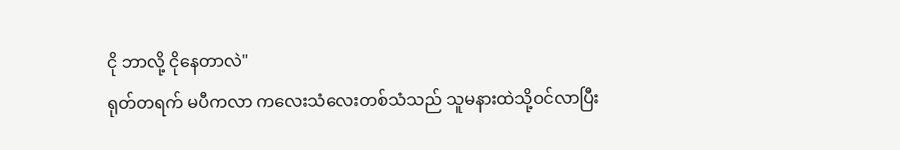ငို ဘာလို့ ငိုနေတာလဲ"
ရုတ်တရက် မပီကလာ ကလေးသံလေးတစ်သံသည် သူမနားထဲသို့ဝင်လာပြီး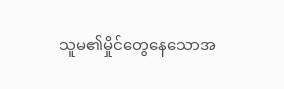သူမ၏မှိုင်တွေနေသောအ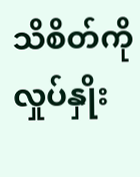သိစိတ်ကို လှုပ်နှိုး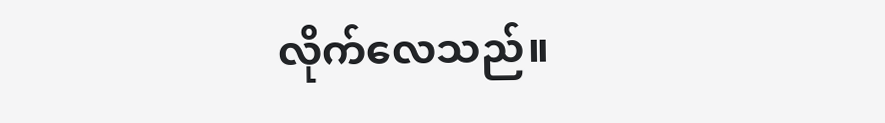လိုက်လေသည်။